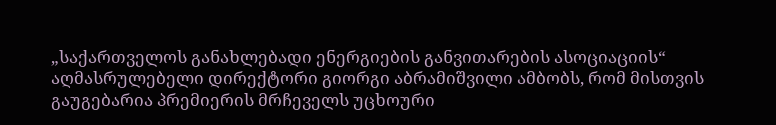„საქართველოს განახლებადი ენერგიების განვითარების ასოციაციის“ აღმასრულებელი დირექტორი გიორგი აბრამიშვილი ამბობს, რომ მისთვის გაუგებარია პრემიერის მრჩეველს უცხოური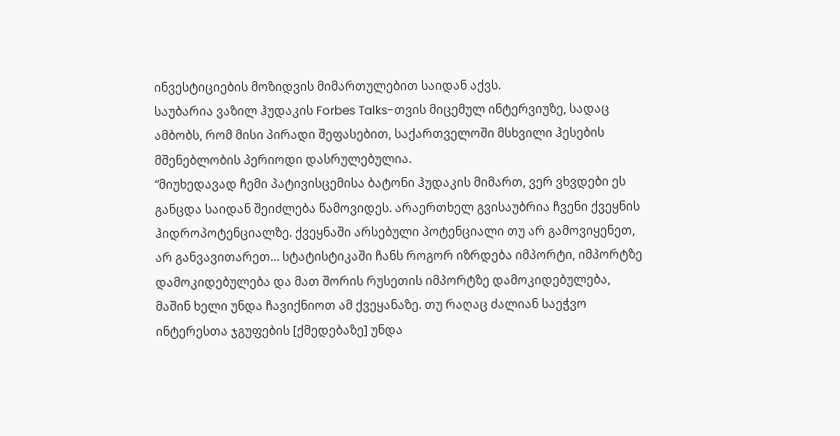ინვესტიციების მოზიდვის მიმართულებით საიდან აქვს.
საუბარია ვაზილ ჰუდაკის Forbes Talks-თვის მიცემულ ინტერვიუზე, სადაც ამბობს, რომ მისი პირადი შეფასებით, საქართველოში მსხვილი ჰესების მშენებლობის პერიოდი დასრულებულია.
“მიუხედავად ჩემი პატივისცემისა ბატონი ჰუდაკის მიმართ, ვერ ვხვდები ეს განცდა საიდან შეიძლება წამოვიდეს. არაერთხელ გვისაუბრია ჩვენი ქვეყნის ჰიდროპოტენციალზე. ქვეყნაში არსებული პოტენციალი თუ არ გამოვიყენეთ, არ განვავითარეთ… სტატისტიკაში ჩანს როგორ იზრდება იმპორტი, იმპორტზე დამოკიდებულება და მათ შორის რუსეთის იმპორტზე დამოკიდებულება, მაშინ ხელი უნდა ჩავიქნიოთ ამ ქვეყანაზე. თუ რაღაც ძალიან საეჭვო ინტერესთა ჯგუფების [ქმედებაზე] უნდა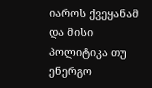იაროს ქვეყანამ და მისი პოლიტიკა თუ ენერგო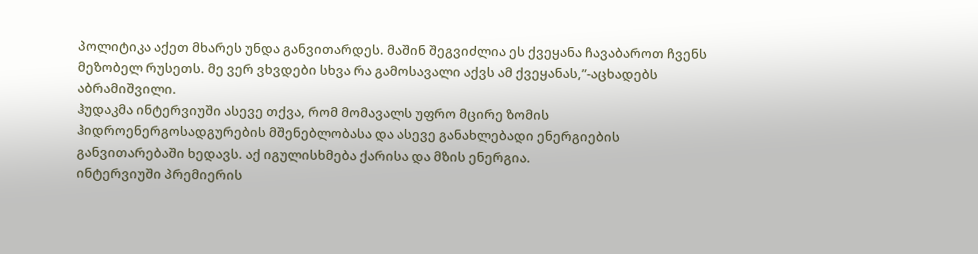პოლიტიკა აქეთ მხარეს უნდა განვითარდეს. მაშინ შეგვიძლია ეს ქვეყანა ჩავაბაროთ ჩვენს მეზობელ რუსეთს. მე ვერ ვხვდები სხვა რა გამოსავალი აქვს ამ ქვეყანას,”-აცხადებს აბრამიშვილი.
ჰუდაკმა ინტერვიუში ასევე თქვა, რომ მომავალს უფრო მცირე ზომის ჰიდროენერგოსადგურების მშენებლობასა და ასევე განახლებადი ენერგიების განვითარებაში ხედავს. აქ იგულისხმება ქარისა და მზის ენერგია.
ინტერვიუში პრემიერის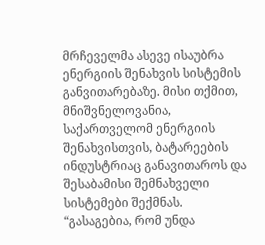მრჩეველმა ასევე ისაუბრა ენერგიის შენახვის სისტემის განვითარებაზე. მისი თქმით, მნიშვნელოვანია, საქართველომ ენერგიის შენახვისთვის, ბატარეების ინდუსტრიაც განავითაროს და შესაბამისი შემნახველი სისტემები შექმნას.
“გასაგებია, რომ უნდა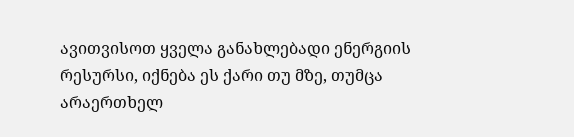ავითვისოთ ყველა განახლებადი ენერგიის რესურსი, იქნება ეს ქარი თუ მზე, თუმცა არაერთხელ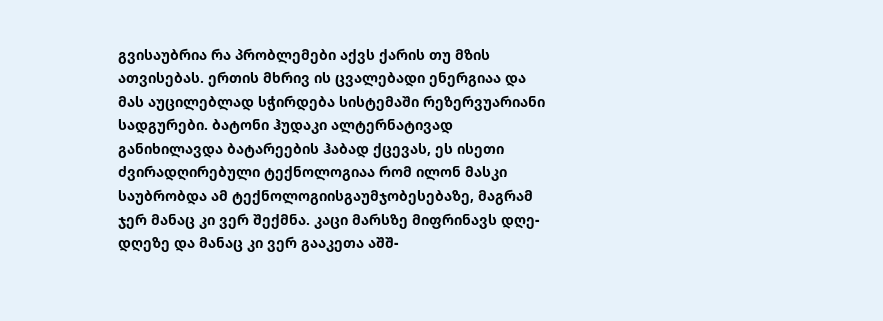გვისაუბრია რა პრობლემები აქვს ქარის თუ მზის ათვისებას. ერთის მხრივ ის ცვალებადი ენერგიაა და მას აუცილებლად სჭირდება სისტემაში რეზერვუარიანი სადგურები. ბატონი ჰუდაკი ალტერნატივად განიხილავდა ბატარეების ჰაბად ქცევას, ეს ისეთი ძვირადღირებული ტექნოლოგიაა რომ ილონ მასკი საუბრობდა ამ ტექნოლოგიისგაუმჯობესებაზე, მაგრამ ჯერ მანაც კი ვერ შექმნა. კაცი მარსზე მიფრინავს დღე-დღეზე და მანაც კი ვერ გააკეთა აშშ-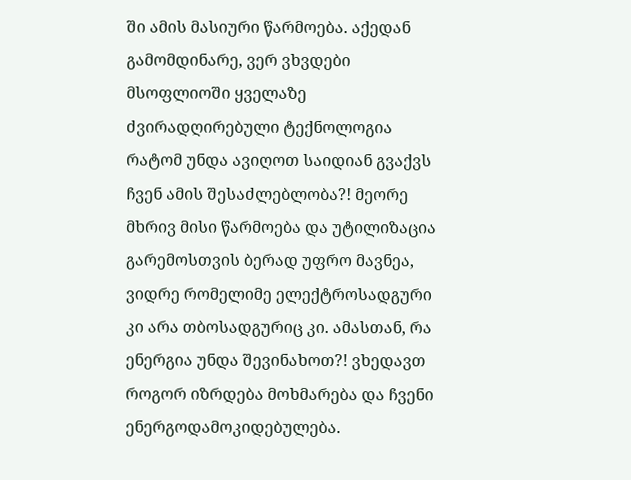ში ამის მასიური წარმოება. აქედან გამომდინარე, ვერ ვხვდები მსოფლიოში ყველაზე ძვირადღირებული ტექნოლოგია რატომ უნდა ავიღოთ საიდიან გვაქვს ჩვენ ამის შესაძლებლობა?! მეორე მხრივ მისი წარმოება და უტილიზაცია გარემოსთვის ბერად უფრო მავნეა, ვიდრე რომელიმე ელექტროსადგური კი არა თბოსადგურიც კი. ამასთან, რა ენერგია უნდა შევინახოთ?! ვხედავთ როგორ იზრდება მოხმარება და ჩვენი ენერგოდამოკიდებულება.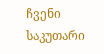ჩვენი საკუთარი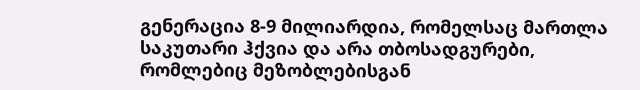გენერაცია 8-9 მილიარდია, რომელსაც მართლა საკუთარი ჰქვია და არა თბოსადგურები, რომლებიც მეზობლებისგან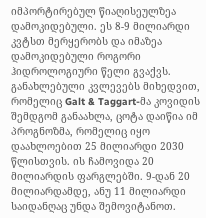იმპორტირებულ წიაღისეულზეა დამოკიდებული. ეს 8-9 მილიარდი კვტსთ მერყერობს და იმაზეა დამოკიდებული როგორი ჰიდროლოგიური წელი გვაქვს. განახლებული კვლევებს მიხედვით, რომელიც Galt & Taggart-მა კოვიდის შემდგომ განაახლა, ცოტა დაიწია იმ პროგნოზმა, რომელიც იყო დაახლოებით 25 მილიარდი 2030 წლისთვის. ის ჩამოვიდა 20 მილიარდის ფარგლებში. 9-დან 20 მილიარდამდე, ანუ 11 მილიარდი საიდანღაც უნდა შემოვიტანოთ.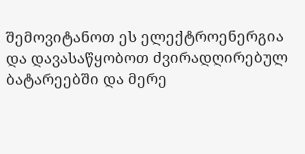შემოვიტანოთ ეს ელექტროენერგია და დავასაწყობოთ ძვირადღირებულ ბატარეებში და მერე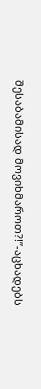შესაბამისად მოვიხმაროთ?!”-აცხადებს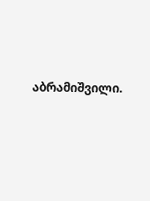აბრამიშვილი.